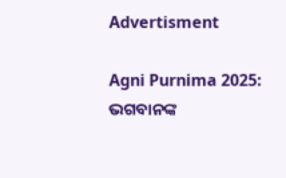Advertisment

Agni Purnima 2025: ଭଗବାନଙ୍କ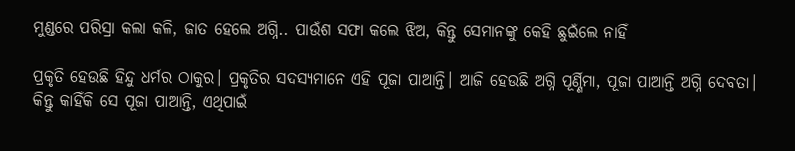ମୁଣ୍ଡରେ ପରିସ୍ରା କଲା କଳି, ଜାତ ହେଲେ ଅଗ୍ନି.. ପାଉଁଶ ସଫା କଲେ ଝିଅ, କିନ୍ତୁ ସେମାନଙ୍କୁ କେହି ଛୁଇଁଲେ ନାହିଁ

ପ୍ରକୃତି ହେଉଛି ହିନ୍ଦୁ ଧର୍ମର ଠାକୁର। ପ୍ରକୃତିର ସଦସ୍ୟମାନେ ଏହି ପୂଜା ପାଆନ୍ତି। ଆଜି ହେଉଛି ଅଗ୍ନି ପୂର୍ଣ୍ଣିମା, ପୂଜା ପାଆନ୍ତି ଅଗ୍ନି ଦେବତା। କିନ୍ତୁ କାହିଁକି ସେ ପୂଜା ପାଆନ୍ତି, ଏଥିପାଇଁ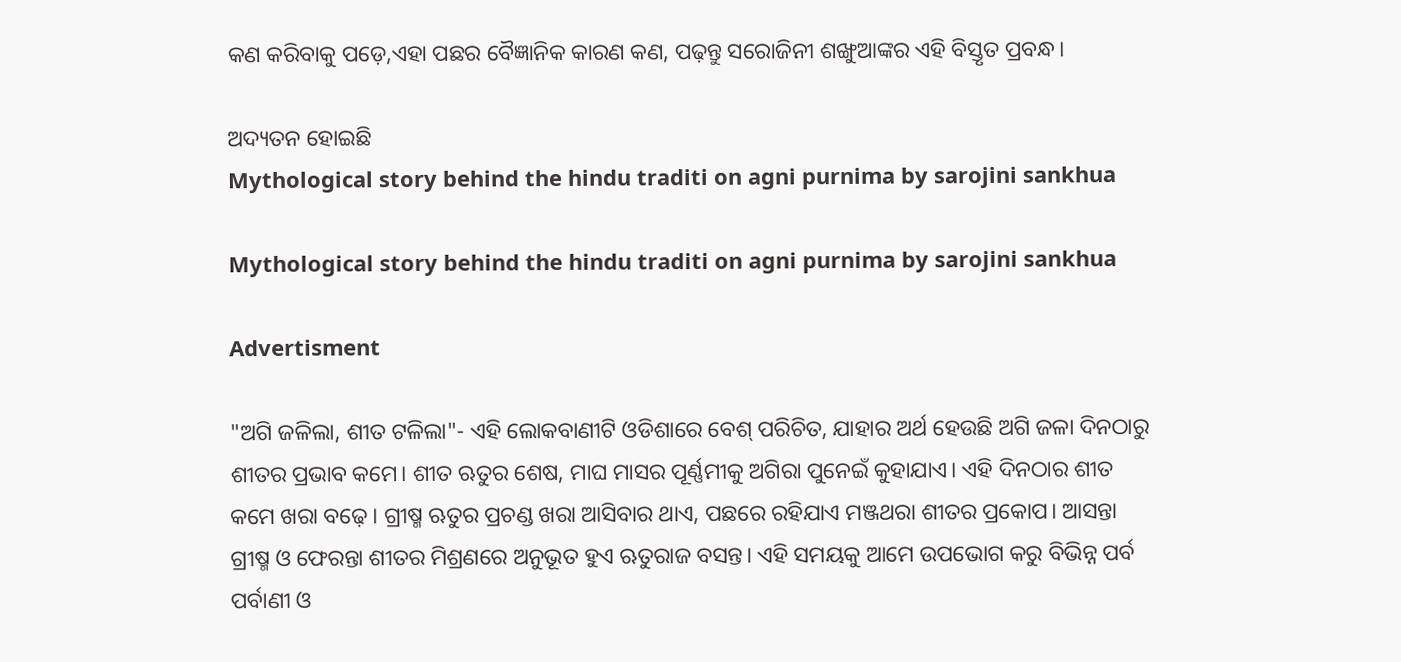କଣ କରିବାକୁ ପଡ଼େ,ଏହା ପଛର ବୈଜ୍ଞାନିକ କାରଣ କଣ, ପଢ଼ନ୍ତୁ ସରୋଜିନୀ ଶଙ୍ଖୁଆଙ୍କର ଏହି ବିସ୍ତୃତ ପ୍ରବନ୍ଧ।

ଅଦ୍ୟତନ ହୋଇଛି
Mythological story behind the hindu traditi on agni purnima by sarojini sankhua

Mythological story behind the hindu traditi on agni purnima by sarojini sankhua

Advertisment

"ଅଗି ଜଳିଲା, ଶୀତ ଟଳିଲା"- ଏହି ଲୋକବାଣୀଟି ଓଡିଶାରେ ବେଶ୍ ପରିଚିତ, ଯାହାର ଅର୍ଥ ହେଉଛି ଅଗି ଜଳା ଦିନଠାରୁ ଶୀତର ପ୍ରଭାବ କମେ। ଶୀତ ଋତୁର ଶେଷ, ମାଘ ମାସର ପୂର୍ଣ୍ଣମୀକୁ ଅଗିରା ପୁନେଇଁ କୁହାଯାଏ। ଏହି ଦିନଠାର ଶୀତ କମେ ଖରା ବଢ଼େ। ଗ୍ରୀଷ୍ମ ଋତୁର ପ୍ରଚଣ୍ଡ ଖରା ଆସିବାର ଥାଏ, ପଛରେ ରହିଯାଏ ମଞ୍ଜଥରା ଶୀତର ପ୍ରକୋପ। ଆସନ୍ତା ଗ୍ରୀଷ୍ମ ଓ ଫେରନ୍ତା ଶୀତର ମିଶ୍ରଣରେ ଅନୁଭୂତ ହୁଏ ଋତୁରାଜ ବସନ୍ତ। ଏହି ସମୟକୁ ଆମେ ଉପଭୋଗ କରୁ ବିଭିନ୍ନ ପର୍ବ ପର୍ବାଣୀ ଓ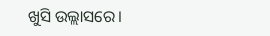ଖୁସି ଉଲ୍ଲାସରେ।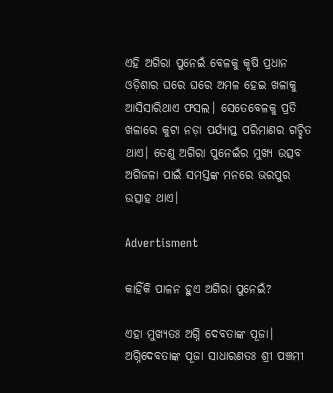ଏହି ଅଗିରା ପୁନେଇଁ ବେଳକୁ କୃଷି ପ୍ରଧାନ ଓଡ଼ିଶାର ଘରେ ଘରେ ଅମଳ ହେଇ ଖଳାକୁ ଆସିସାରିଥାଏ ଫସଲ। ସେତେବେଳକୁ ପ୍ରତି ଖଳାରେ କୁଟା ନଡ଼ା ପର୍ଯ୍ୟାପ୍ତ ପରିମାଣର ଗଚ୍ଛିତ ଥାଏ। ତେଣୁ ଅଗିରା ପୁନେଇଁର ମୁଖ୍ୟ ଉତ୍ସବ ଅଗିଜଳା ପାଇଁ ସମସ୍ତଙ୍କ ମନରେ ଭରପୁର ଉତ୍ସାହ ଥାଏ।

Advertisment

କାହିଁକି ପାଳନ ହୁଏ ଅଗିରା ପୁନେଇଁ?

ଏହା ମୁଖ୍ୟତଃ ଅଗ୍ନି ଦେବତାଙ୍କ ପୂଜା। ଅଗ୍ନିଦେବତାଙ୍କ ପୂଜା ସାଧାରଣତଃ ଶ୍ରୀ ପଞ୍ଚମୀ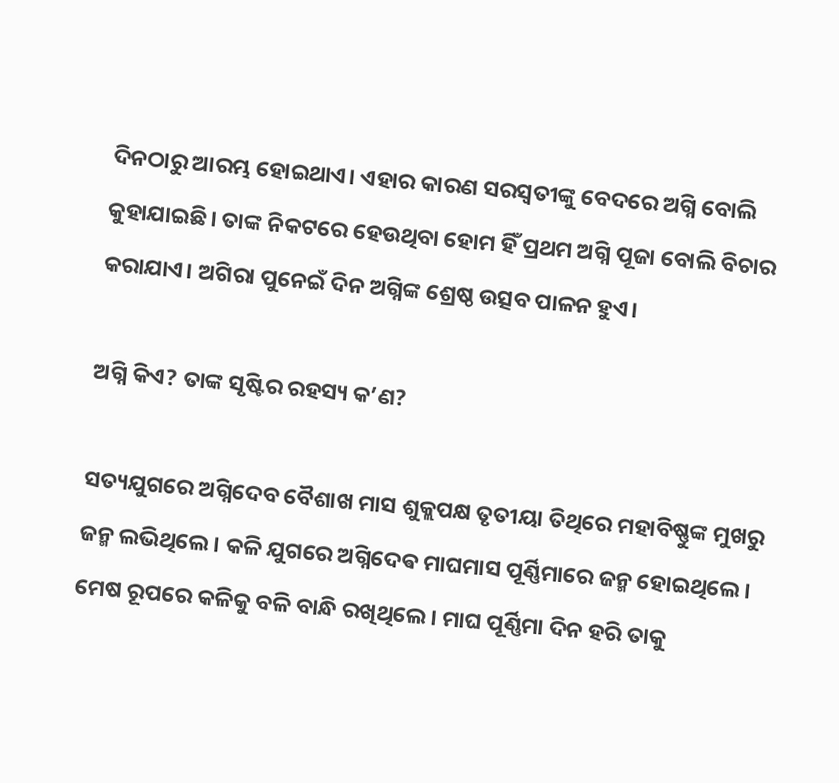ଦିନଠାରୁ ଆରମ୍ଭ ହୋଇଥାଏ। ଏହାର କାରଣ ସରସ୍ୱତୀଙ୍କୁ ବେଦରେ ଅଗ୍ନି ବୋଲି କୁହାଯାଇଛି। ତାଙ୍କ ନିକଟରେ ହେଉଥିବା ହୋମ ହିଁ ପ୍ରଥମ ଅଗ୍ନି ପୂଜା ବୋଲି ବିଚାର କରାଯାଏ। ଅଗିରା ପୁନେଇଁ ଦିନ ଅଗ୍ନିଙ୍କ ଶ୍ରେଷ୍ଠ ଉତ୍ସବ ପାଳନ ହୁଏ।

ଅଗ୍ନି କିଏ? ତାଙ୍କ ସୃଷ୍ଟିର ରହସ୍ୟ କ’ଣ?

ସତ୍ୟଯୁଗରେ ଅଗ୍ନିଦେବ ବୈଶାଖ ମାସ ଶୁକ୍ଲପକ୍ଷ ତୃତୀୟା ତିଥିରେ ମହାବିଷ୍ଣୁଙ୍କ ମୁଖରୁ ଜନ୍ମ ଲଭିଥିଲେ। କଳି ଯୁଗରେ ଅଗ୍ନିଦେଵ ମାଘମାସ ପୂର୍ଣ୍ଣିମାରେ ଜନ୍ମ ହୋଇଥିଲେ। ମେଷ ରୂପରେ କଳିକୁ ବଳି ବାନ୍ଧି ରଖିଥିଲେ। ମାଘ ପୂର୍ଣ୍ଣିମା ଦିନ ହରି ତାକୁ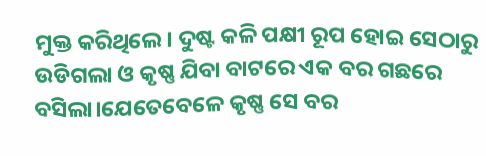ମୁକ୍ତ କରିଥିଲେ। ଦୁଷ୍ଟ କଳି ପକ୍ଷୀ ରୂପ ହୋଇ ସେଠାରୁ ଉଡିଗଲା ଓ କୃଷ୍ଣ ଯିବା ବାଟରେ ଏକ ବର ଗଛରେ ବସିଲା।ଯେତେବେଳେ କୃଷ୍ଣ ସେ ବର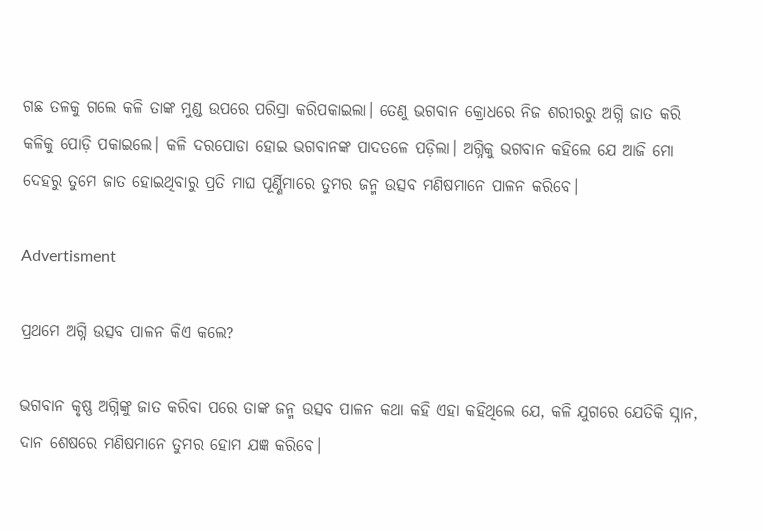ଗଛ ତଳକୁ ଗଲେ କଳି ତାଙ୍କ ମୁଣ୍ଡ ଉପରେ ପରିସ୍ରା କରିପକାଇଲା। ତେଣୁ ଭଗବାନ କ୍ରୋଧରେ ନିଜ ଶରୀରରୁ ଅଗ୍ନି ଜାତ କରି କଳିକୁ ପୋଡ଼ି ପକାଇଲେ। କଳି ଦରପୋଡା ହୋଇ ଭଗବାନଙ୍କ ପାଦତଳେ ପଡ଼ିଲା। ଅଗ୍ନିକୁ ଭଗବାନ କହିଲେ ଯେ ଆଜି ମୋ ଦେହରୁ ତୁମେ ଜାତ ହୋଇଥିବାରୁ ପ୍ରତି ମାଘ ପୂର୍ଣ୍ଣିମାରେ ତୁମର ଜନ୍ମ ଉତ୍ସବ ମଣିଷମାନେ ପାଳନ କରିବେ।

Advertisment

ପ୍ରଥମେ ଅଗ୍ନି ଉତ୍ସବ ପାଳନ କିଏ କଲେ?

ଭଗବାନ କୃଷ୍ଣ ଅଗ୍ନିଙ୍କୁ ଜାତ କରିବା ପରେ ତାଙ୍କ ଜନ୍ମ ଉତ୍ସବ ପାଳନ କଥା କହି ଏହା କହିଥିଲେ ଯେ, କଳି ଯୁଗରେ ଯେତିକି ସ୍ନାନ, ଦାନ ଶେଷରେ ମଣିଷମାନେ ତୁମର ହୋମ ଯଜ୍ଞ କରିବେ।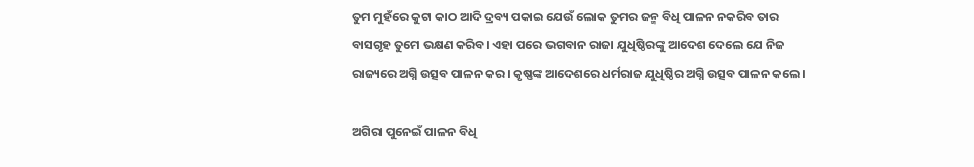ତୁମ ମୁହଁରେ କୁଟା କାଠ ଆଦି ଦ୍ରବ୍ୟ ପକାଇ ଯେଉଁ ଲୋକ ତୁମର ଜନ୍ମ ବିଧି ପାଳନ ନକରିବ ତାର ବାସଗୃହ ତୁମେ ଭକ୍ଷଣ କରିବ। ଏହା ପରେ ଭଗବାନ ରାଜା ଯୁଧିଷ୍ଠିରଙ୍କୁ ଆଦେଶ ଦେଲେ ଯେ ନିଜ ରାଜ୍ୟରେ ଅଗ୍ନି ଉତ୍ସବ ପାଳନ କର। କୃଷ୍ଣଙ୍କ ଆଦେଶରେ ଧର୍ମରାଜ ଯୁଧିଷ୍ଠିର ଅଗ୍ନି ଉତ୍ସବ ପାଳନ କଲେ।

ଅଗିରା ପୁନେଇଁ ପାଳନ ବିଧି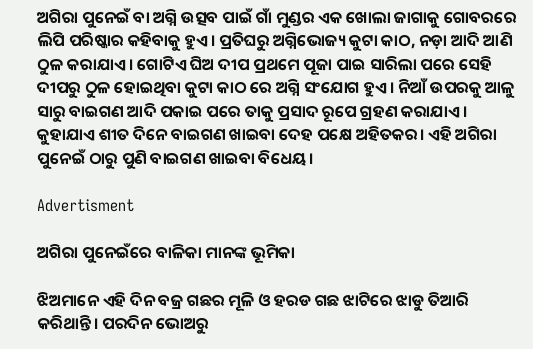ଅଗିରା ପୁନେଇଁ ବା ଅଗ୍ନି ଉତ୍ସବ ପାଇଁ ଗାଁ ମୁଣ୍ଡର ଏକ ଖୋଲା ଜାଗାକୁ ଗୋବରରେ ଲିପି ପରିଷ୍କାର କହିବାକୁ ହୁଏ। ପ୍ରତିଘରୁ ଅଗ୍ନିଭୋଜ୍ୟ କୁଟା କାଠ, ନଡ଼ା ଆଦି ଆଣି ଠୁଳ କରାଯାଏ। ଗୋଟିଏ ଘିଅ ଦୀପ ପ୍ରଥମେ ପୂଜା ପାଇ ସାରିଲା ପରେ ସେହି ଦୀପରୁ ଠୁଳ ହୋଇଥିବା କୁଟା କାଠ ରେ ଅଗ୍ନି ସଂଯୋଗ ହୁଏ। ନିଆଁ ଉପରକୁ ଆଳୁ ସାରୁ ବାଇଗଣ ଆଦି ପକାଇ ପରେ ତାକୁ ପ୍ରସାଦ ରୂପେ ଗ୍ରହଣ କରାଯାଏ । କୁହାଯାଏ ଶୀତ ଦିନେ ବାଇଗଣ ଖାଇବା ଦେହ ପକ୍ଷେ ଅହିତକର। ଏହି ଅଗିରା ପୁନେଇଁ ଠାରୁ ପୁଣି ବାଇଗଣ ଖାଇବା ବିଧେୟ।

Advertisment

ଅଗିରା ପୁନେଇଁରେ ବାଳିକା ମାନଙ୍କ ଭୂମିକା

ଝିଅମାନେ ଏହି ଦିନ ବଜ୍ର ଗଛର ମୂଳି ଓ ହରଡ ଗଛ ଝାଟିରେ ଝାଡୁ ତିଆରି କରିଥାନ୍ତି। ପରଦିନ ଭୋଅରୁ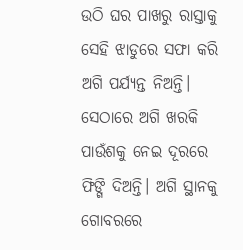ଉଠି ଘର ପାଖରୁ ରାସ୍ତାକୁ ସେହି ଝାଡୁରେ ସଫା କରି ଅଗି ପର୍ଯ୍ୟନ୍ତ ନିଅନ୍ତି। ସେଠାରେ ଅଗି ଖରକି ପାଉଁଶକୁ ନେଇ ଦୂରରେ ଫିଙ୍ଗି ଦିଅନ୍ତି। ଅଗି ସ୍ଥାନକୁ ଗୋବରରେ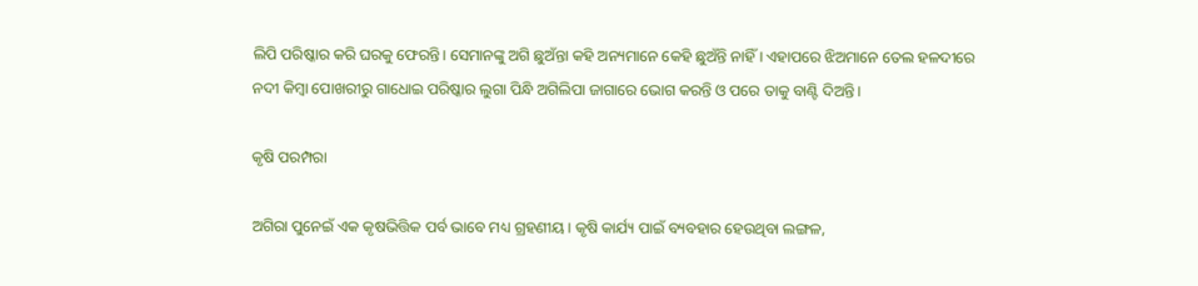ଲିପି ପରିଷ୍କାର କରି ଘରକୁ ଫେରନ୍ତି। ସେମାନଙ୍କୁ ଅଗି ଛୁଅଁନ୍ତା କହି ଅନ୍ୟମାନେ କେହି ଛୁଅଁନ୍ତି ନାହିଁ। ଏହାପରେ ଝିଅମାନେ ତେଲ ହଳଦୀରେ ନଦୀ କିମ୍ଵା ପୋଖରୀରୁ ଗାଧୋଇ ପରିଷ୍କାର ଲୁଗା ପିନ୍ଧି ଅଗିଲିପା ଜାଗାରେ ଭୋଗ କରନ୍ତି ଓ ପରେ ତାକୁ ବାଣ୍ଟି ଦିଅନ୍ତି।

କୃଷି ପରମ୍ପରା

ଅଗିରା ପୁନେଇଁ ଏକ କୃଷଭିତ୍ତିକ ପର୍ବ ଭାବେ ମଧ୍ୟ ଗ୍ରହଣୀୟ। କୃଷି କାର୍ଯ୍ୟ ପାଇଁ ବ୍ୟବହାର ହେଉଥିବା ଲଙ୍ଗଳ,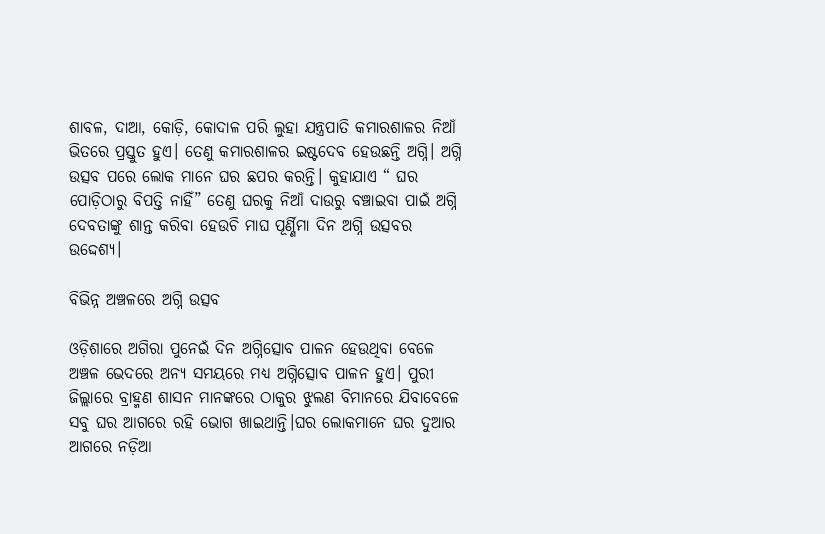ଶାବଳ, ଦାଆ, କୋଡ଼ି, କୋଦାଳ ପରି ଲୁହା ଯନ୍ତ୍ରପାତି କମାରଶାଳର ନିଆଁ ଭିତରେ ପ୍ରସ୍ତୁତ ହୁଏ। ତେଣୁ କମାରଶାଳର ଇଷ୍ଟଦେବ ହେଉଛନ୍ତି ଅଗ୍ନି। ଅଗ୍ନି ଉତ୍ସବ ପରେ ଲୋକ ମାନେ ଘର ଛପର କରନ୍ତି। କୁହାଯାଏ “ ଘର ପୋଡ଼ିଠାରୁ ବିପତ୍ତି ନାହିଁ” ତେଣୁ ଘରକୁ ନିଆଁ ଦାଉରୁ ବଞ୍ଚାଇବା ପାଇଁ ଅଗ୍ନି ଦେବତାଙ୍କୁ ଶାନ୍ତ କରିବା ହେଉଚି ମାଘ ପୂର୍ଣ୍ଣିମା ଦିନ ଅଗ୍ନି ଉତ୍ସବର ଉଦ୍ଦେଶ୍ୟ।

ବିଭିନ୍ନ ଅଞ୍ଚଳରେ ଅଗ୍ନି ଉତ୍ସବ

ଓଡ଼ିଶାରେ ଅଗିରା ପୁନେଇଁ ଦିନ ଅଗ୍ନିତ୍ସୋବ ପାଳନ ହେଉଥିବା ବେଳେ ଅଞ୍ଚଳ ଭେଦରେ ଅନ୍ୟ ସମୟରେ ମଧ୍ୟ ଅଗ୍ନିତ୍ସୋବ ପାଳନ ହୁଏ। ପୁରୀ ଜିଲ୍ଲାରେ ବ୍ରାହ୍ମଣ ଶାସନ ମାନଙ୍କରେ ଠାକୁର ଝୁଲଣ ବିମାନରେ ଯିବାବେଳେ ସବୁ ଘର ଆଗରେ ରହି ଭୋଗ ଖାଇଥାନ୍ତି।ଘର ଲୋକମାନେ ଘର ଦୁଆର ଆଗରେ ନଡ଼ିଆ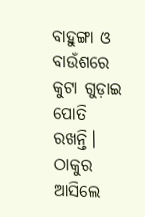ବାହୁଙ୍ଗା ଓ ବାଉଁଶରେ କୁଟା ଗୁଡ଼ାଇ ପୋତି ରଖନ୍ତି। ଠାକୁର ଆସିଲେ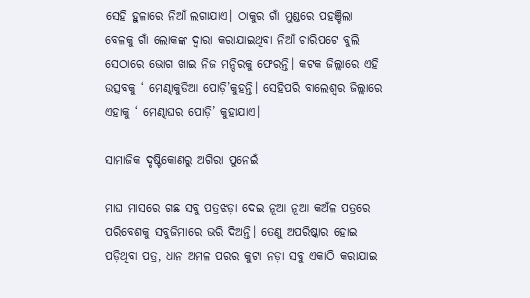ସେହି ହୁଳାରେ ନିଆଁ ଲଗାଯାଏ। ଠାକୁର ଗାଁ ମୁଣ୍ଡରେ ପହଞ୍ଚିଲା ବେଳକୁ ଗାଁ ଲୋକଙ୍କ ଦ୍ୱାରା କରାଯାଇଥିବା ନିଆଁ ଚାରିପଟେ ବୁଲି ସେଠାରେ ଭୋଗ ଖାଇ ନିଜ ମନ୍ଦିରକୁ ଫେରନ୍ତି। କଟକ ଜିଲ୍ଲାରେ ଏହି ଉତ୍ସବକୁ ‘ ମେଣ୍ଢାକୁଡିଆ ପୋଡ଼ି’କୁହନ୍ତି। ସେହିପରି ବାଲେଶ୍ଵର ଜିଲ୍ଲାରେ ଏହାକୁ ‘ ମେଣ୍ଢାଘର ପୋଡ଼ି’ କୁହାଯାଏ।

ସାମାଜିକ ଦୃଷ୍ଟିକୋଣରୁ ଅଗିରା ପୁନେଇଁ

ମାଘ ମାସରେ ଗଛ ସବୁ ପତ୍ରଝଡ଼ା ଦେଇ ନୂଆ ନୂଆ କଅଁଳ ପତ୍ରରେ ପରିବେଶକୁ ସବୁଜିମାରେ ଭରି ଦିଅନ୍ତି। ତେଣୁ ଅପରିଷ୍କାର ହୋଇ ପଡ଼ିଥିବା ପତ୍ର, ଧାନ ଅମଳ ପରର କୁଟା ନଡ଼ା ସବୁ ଏକାଠି କରାଯାଇ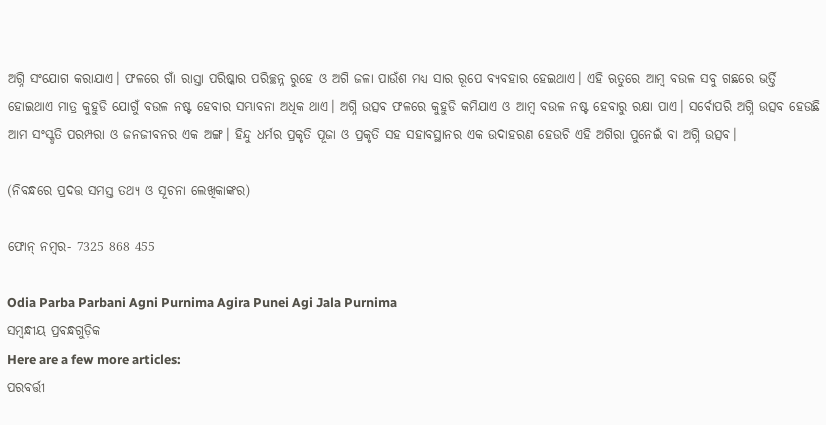ଅଗ୍ନି ସଂଯୋଗ କରାଯାଏ। ଫଳରେ ଗାଁ ରାସ୍ତା ପରିଷ୍କାର ପରିଚ୍ଛନ୍ନ ରୁହେ ଓ ଅଗି ଜଳା ପାଉଁଶ ମଧ୍ୟ ସାର ରୂପେ ବ୍ୟବହାର ହେଇଥାଏ। ଏହି ଋତୁରେ ଆମ୍ବ ବଉଳ ସବୁ ଗଛରେ ଭର୍ତ୍ତି ହୋଇଥାଏ ମାତ୍ର କୁହୁଡି ଯୋଗୁଁ ବଉଳ ନଷ୍ଟ ହେବାର ସମ୍ଭାବନା ଅଧିକ ଥାଏ। ଅଗ୍ନି ଉତ୍ସବ ଫଳରେ କୁହୁଡି କମିଯାଏ ଓ ଆମ୍ବ ବଉଳ ନଷ୍ଟ ହେବାରୁ ରକ୍ଷା ପାଏ। ସର୍ବୋପରି ଅଗ୍ନି ଉତ୍ସବ ହେଉଛି ଆମ ସଂସ୍କୃତି ପରମ୍ପରା ଓ ଜନଜୀବନର ଏକ ଅଙ୍ଗ। ହିନ୍ଦୁ ଧର୍ମର ପ୍ରକୃତି ପୂଜା ଓ ପ୍ରକୃତି ସହ ସହାବସ୍ଥାନର ଏକ ଉଦାହରଣ ହେଉଚି ଏହି ଅଗିରା ପୁନେଇଁ ବା ଅଗ୍ନି ଉତ୍ସବ।

(ନିବନ୍ଧରେ ପ୍ରଦତ୍ତ ସମସ୍ତ ତଥ୍ୟ ଓ ସୂଚନା ଲେଖିକାଙ୍କର)

ଫୋନ୍ ନମ୍ବର- 7325 868 455

Odia Parba Parbani Agni Purnima Agira Punei Agi Jala Purnima
ସମ୍ବନ୍ଧୀୟ ପ୍ରବନ୍ଧଗୁଡ଼ିକ
Here are a few more articles:
ପରବର୍ତ୍ତୀ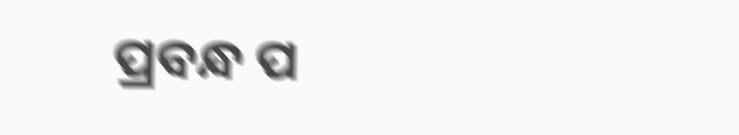ପ୍ରବନ୍ଧ ପ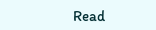Read